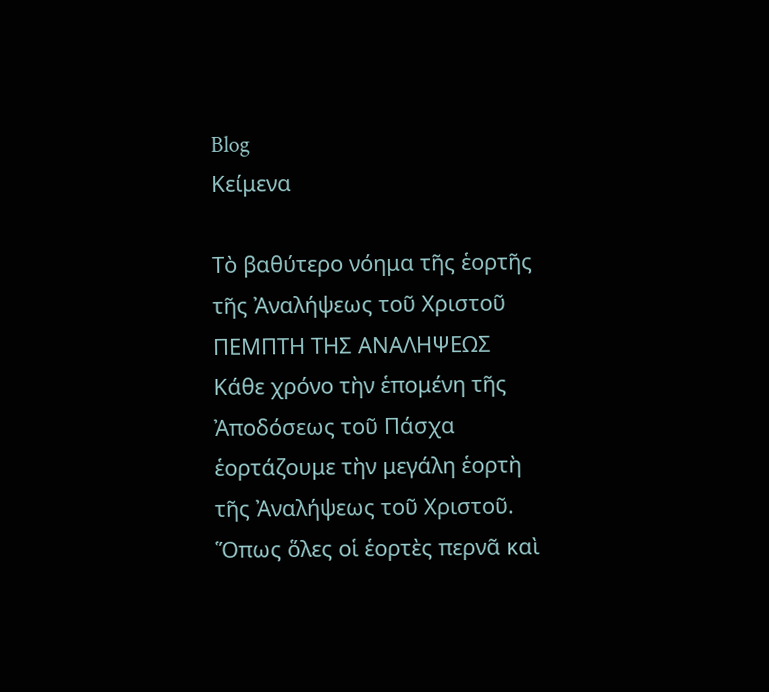Blog
Κείμενα

Τὸ βαθύτερο νόημα τῆς ἑορτῆς τῆς Ἀναλήψεως τοῦ Χριστοῦ
ΠΕΜΠΤΗ ΤΗΣ ΑΝΑΛΗΨΕΩΣ
Κάθε χρόνο τὴν ἑπομένη τῆς Ἀποδόσεως τοῦ Πάσχα ἑορτάζουμε τὴν μεγάλη ἑορτὴ τῆς Ἀναλήψεως τοῦ Χριστοῦ. Ὅπως ὅλες οἱ ἑορτὲς περνᾶ καὶ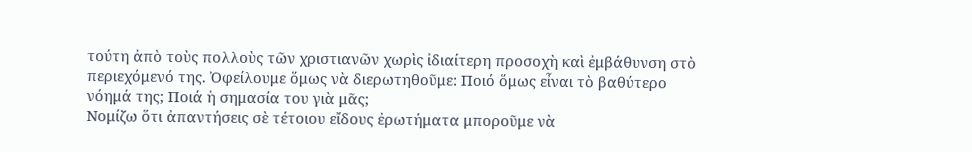τούτη ἀπὸ τοὺς πολλοὺς τῶν χριστιανῶν χωρὶς ἰδιαίτερη προσοχὴ καὶ ἐμβάθυνση στὸ περιεχόμενό της. Ὀφείλουμε ὅμως νὰ διερωτηθοῦμε: Ποιό ὅμως εἶναι τὸ βαθύτερο νόημά της; Ποιά ἡ σημασία του γιὰ μᾶς;
Νομίζω ὅτι ἀπαντήσεις σὲ τέτοιου εἴδους ἐρωτήματα μποροῦμε νὰ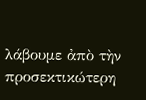λάβουμε ἀπὸ τὴν προσεκτικώτερη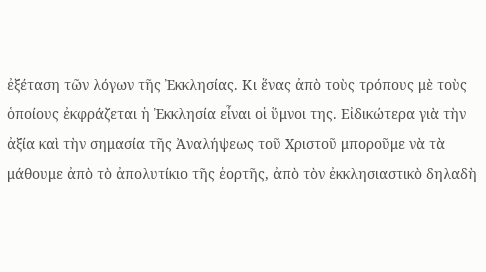ἐξέταση τῶν λόγων τῆς Ἐκκλησίας. Κι ἕνας ἀπὸ τοὺς τρόπους μὲ τοὺς ὁποίους ἐκφράζεται ἡ Ἐκκλησία εἶναι οἱ ὕμνοι της. Εἰδικώτερα γιὰ τὴν ἀξία καὶ τὴν σημασία τῆς Ἀναλήψεως τοῦ Χριστοῦ μποροῦμε νὰ τὰ μάθουμε ἀπὸ τὸ ἀπολυτίκιο τῆς ἑορτῆς, ἀπὸ τὸν ἐκκλησιαστικὸ δηλαδὴ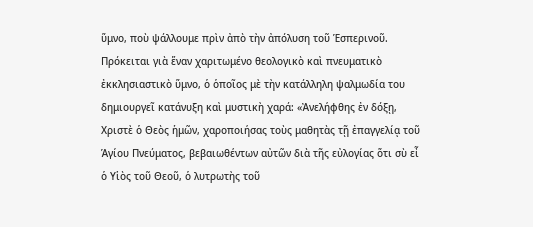ὕμνο, ποὺ ψάλλουμε πρὶν ἀπὸ τὴν ἀπόλυση τοῦ Ἑσπερινοῦ. Πρόκειται γιὰ ἕναν χαριτωμένο θεολογικὸ καὶ πνευματικὸ ἐκκλησιαστικὸ ὕμνο, ὁ ὁποῖος μὲ τὴν κατάλληλη ψαλμωδία του δημιουργεῖ κατάνυξη καὶ μυστικὴ χαρά: «Ἀνελήφθης ἐν δόξῃ, Χριστὲ ὁ Θεὸς ἡμῶν, χαροποιήσας τοὺς μαθητὰς τῇ ἐπαγγελίᾳ τοῦ Ἁγίου Πνεύματος, βεβαιωθέντων αὐτῶν διὰ τῆς εὐλογίας ὅτι σὺ εἶ ὁ Υἱὸς τοῦ Θεοῦ, ὁ λυτρωτὴς τοῦ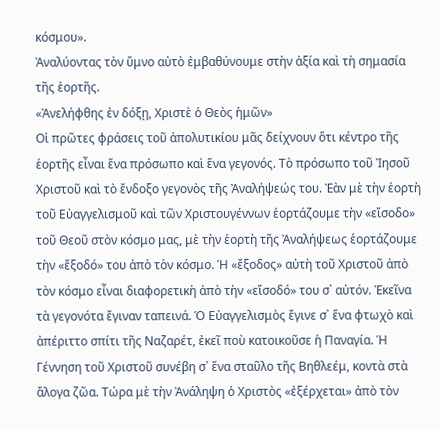κόσμου».
Ἀναλύοντας τὸν ὕμνο αὐτὸ ἐμβαθύνουμε στὴν ἀξία καὶ τὴ σημασία τῆς ἑορτῆς.
«Ἀνελήφθης ἐν δόξῃ, Χριστὲ ὁ Θεὸς ἡμῶν»
Οἱ πρῶτες φράσεις τοῦ ἀπολυτικίου μᾶς δείχνουν ὅτι κέντρο τῆς ἑορτῆς εἶναι ἕνα πρόσωπο καὶ ἕνα γεγονός. Τὸ πρόσωπο τοῦ Ἰησοῦ Χριστοῦ καὶ τὸ ἔνδοξο γεγονὸς τῆς Ἀναλήψεώς του. Ἐὰν μὲ τὴν ἑορτὴ τοῦ Εὐαγγελισμοῦ καὶ τῶν Χριστουγέννων ἑορτάζουμε τὴν «εἴσοδο» τοῦ Θεοῦ στὸν κόσμο μας, μὲ τὴν ἑορτὴ τῆς Ἀναλήψεως ἑορτάζουμε τὴν «ἔξοδό» του ἀπὸ τὸν κόσμο. Ἡ «ἔξοδος» αὐτὴ τοῦ Χριστοῦ ἀπὸ τὸν κόσμο εἶναι διαφορετικὴ ἀπὸ τὴν «εἴσοδό» του σ᾿ αὐτόν. Ἐκεῖνα τὰ γεγονότα ἔγιναν ταπεινά. Ὁ Εὐαγγελισμὸς ἔγινε σ᾿ ἕνα φτωχὸ καὶ ἀπέριττο σπίτι τῆς Ναζαρέτ, ἐκεῖ ποὺ κατοικοῦσε ἡ Παναγία. Ἡ Γέννηση τοῦ Χριστοῦ συνέβη σ᾿ ἕνα σταῦλο τῆς Βηθλεέμ, κοντὰ στὰ ἄλογα ζῶα. Τώρα μὲ τὴν Ἀνάληψη ὁ Χριστὸς «ἐξέρχεται» ἀπὸ τὸν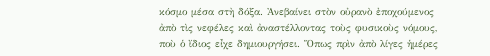κόσμο μέσα στὴ δόξα. Ἀνεβαίνει στὸν οὐρανὸ ἐποχούμενος ἀπὸ τὶς νεφέλες καὶ ἀναστέλλοντας τοὺς φυσικοὺς νόμους, ποὺ ὁ ἴδιος εἶχε δημιουργήσει. Ὅπως πρὶν ἀπὸ λίγες ἡμέρες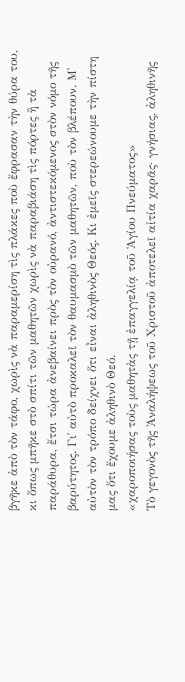βγῆκε ἀπὸ τὸν τάφο, χωρὶς νὰ παραμερίση τὶς πλάκες ποὺ ἔφρασαν τὴν θύρα του, κι ὅπως μπῆκε στὸ σπίτι τῶν μαθητῶν χωρὶς νὰ παραβιάση τὶς πόρτες ἢ τὰ παράθυρα, ἔτσι τώρα ἀνεβαίνει πρὸς τὸν οὐρανό, ἀντιστεκόμενος στὸν νόμο τῆς βαρύτητος. Γι᾿ αὐτὸ προκαλεῖ τὸν θαυμασμὸ τῶν μαθητῶν, ποὺ τὸν βλέπουν. Μ᾿ αὐτὸν τὸν τρόπο δείχνει ὅτι εἶναι ἀληθινὸς Θεός. Κι ἐμεῖς στερεώνουμε τὴν πίστη μας ὅτι ἔχουμε ἀληθινὸ Θεό.
«χαροποιήσας τοὺς μαθητὰς τῇ ἐπαγγελίᾳ τοῦ Ἁγίου Πνεύματος»
Τὸ γεγονὸς τῆς Ἀναλήψεως τοῦ Χριστοῦ ἀποτελεῖ αἰτία χαρᾶς· γνήσιας, ἀληθινῆς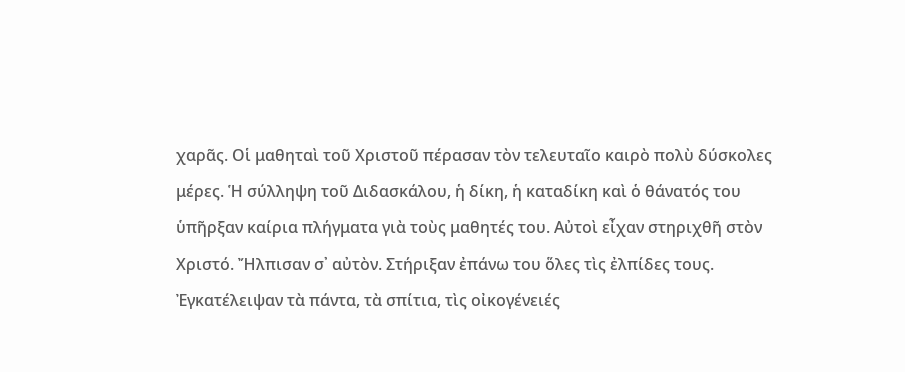χαρᾶς. Οἱ μαθηταὶ τοῦ Χριστοῦ πέρασαν τὸν τελευταῖο καιρὸ πολὺ δύσκολες μέρες. Ἡ σύλληψη τοῦ Διδασκάλου, ἡ δίκη, ἡ καταδίκη καὶ ὁ θάνατός του ὑπῆρξαν καίρια πλήγματα γιὰ τοὺς μαθητές του. Αὐτοὶ εἶχαν στηριχθῆ στὸν Χριστό. Ἤλπισαν σ᾿ αὐτὸν. Στήριξαν ἐπάνω του ὅλες τὶς ἐλπίδες τους. Ἐγκατέλειψαν τὰ πάντα, τὰ σπίτια, τὶς οἰκογένειές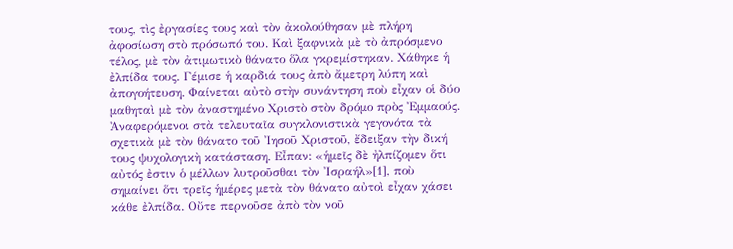τους, τὶς ἐργασίες τους καὶ τὸν ἀκολούθησαν μὲ πλήρη ἀφοσίωση στὸ πρόσωπό του. Καὶ ξαφνικὰ μὲ τὸ ἀπρόσμενο τέλος, μὲ τὸν ἀτιμωτικὸ θάνατο ὅλα γκρεμίστηκαν. Χάθηκε ἡ ἐλπίδα τους. Γέμισε ἡ καρδιά τους ἀπὸ ἄμετρη λύπη καὶ ἀπογοήτευση. Φαίνεται αὐτὸ στὴν συνάντηση ποὺ εἶχαν οἱ δύο μαθηταὶ μὲ τὸν ἀναστημένο Χριστὸ στὸν δρόμο πρὸς Ἐμμαούς. Ἀναφερόμενοι στὰ τελευταῖα συγκλονιστικὰ γεγονότα τὰ σχετικὰ μὲ τὸν θάνατο τοῦ Ἰησοῦ Χριστοῦ, ἔδειξαν τὴν δική τους ψυχολογικὴ κατάσταση. Εἶπαν: «ἡμεῖς δὲ ἠλπίζομεν ὅτι αὐτός ἐστιν ὁ μέλλων λυτροῦσθαι τὸν Ἰσραήλ»[1], ποὺ σημαίνει ὅτι τρεῖς ἡμέρες μετὰ τὸν θάνατο αὐτοὶ εἶχαν χάσει κάθε ἐλπίδα. Οὔτε περνοῦσε ἀπὸ τὸν νοῦ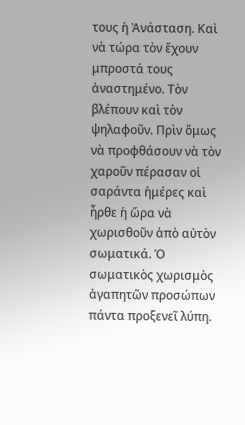τους ἡ Ἀνάσταση. Καὶ νὰ τώρα τὸν ἔχουν μπροστά τους ἀναστημένο. Τὸν βλέπουν καὶ τὸν ψηλαφοῦν. Πρὶν ὅμως νὰ προφθάσουν νὰ τὸν χαροῦν πέρασαν οἱ σαράντα ἡμέρες καὶ ἦρθε ἡ ὥρα νὰ χωρισθοῦν ἀπὸ αὐτὸν σωματικά. Ὁ σωματικὸς χωρισμὸς ἀγαπητῶν προσώπων πάντα προξενεῖ λύπη.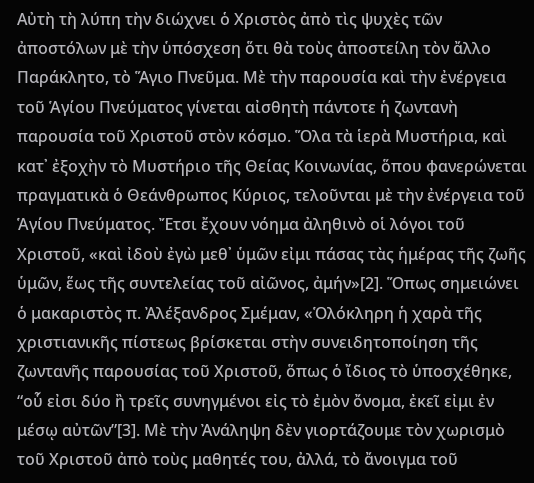Αὐτὴ τὴ λύπη τὴν διώχνει ὁ Χριστὸς ἀπὸ τὶς ψυχὲς τῶν ἀποστόλων μὲ τὴν ὑπόσχεση ὅτι θὰ τοὺς ἀποστείλη τὸν ἄλλο Παράκλητο, τὸ Ἅγιο Πνεῦμα. Μὲ τὴν παρουσία καὶ τὴν ἐνέργεια τοῦ Ἁγίου Πνεύματος γίνεται αἰσθητὴ πάντοτε ἡ ζωντανὴ παρουσία τοῦ Χριστοῦ στὸν κόσμο. Ὅλα τὰ ἱερὰ Μυστήρια, καὶ κατ᾿ ἐξοχὴν τὸ Μυστήριο τῆς Θείας Κοινωνίας, ὅπου φανερώνεται πραγματικὰ ὁ Θεάνθρωπος Κύριος, τελοῦνται μὲ τὴν ἐνέργεια τοῦ Ἁγίου Πνεύματος. Ἔτσι ἔχουν νόημα ἀληθινὸ οἱ λόγοι τοῦ Χριστοῦ, «καὶ ἰδοὺ ἐγὼ μεθ᾿ ὑμῶν εἰμι πάσας τὰς ἡμέρας τῆς ζωῆς ὑμῶν, ἕως τῆς συντελείας τοῦ αἰῶνος, ἀμήν»[2]. Ὅπως σημειώνει ὁ μακαριστὸς π. Ἀλέξανδρος Σμέμαν, «Ὁλόκληρη ἡ χαρὰ τῆς χριστιανικῆς πίστεως βρίσκεται στὴν συνειδητοποίηση τῆς ζωντανῆς παρουσίας τοῦ Χριστοῦ, ὅπως ὁ ἴδιος τὸ ὑποσχέθηκε, “οὗ εἰσι δύο ἢ τρεῖς συνηγμένοι εἰς τὸ ἐμὸν ὄνομα, ἐκεῖ εἰμι ἐν μέσῳ αὐτῶν”[3]. Μὲ τὴν Ἀνάληψη δὲν γιορτάζουμε τὸν χωρισμὸ τοῦ Χριστοῦ ἀπὸ τοὺς μαθητές του, ἀλλά, τὸ ἄνοιγμα τοῦ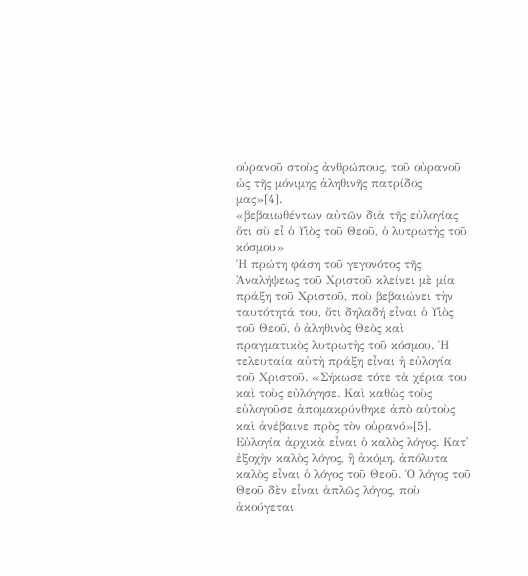οὐρανοῦ στοὺς ἀνθρώπους, τοῦ οὐρανοῦ ὡς τῆς μόνιμης ἀληθινῆς πατρίδος μας»[4].
«βεβαιωθέντων αὐτῶν διὰ τῆς εὐλογίας ὅτι σὺ εἶ ὁ Υἱὸς τοῦ Θεοῦ, ὁ λυτρωτὴς τοῦ κόσμου»
Ἡ πρώτη φάση τοῦ γεγονότος τῆς Ἀναλήψεως τοῦ Χριστοῦ κλείνει μὲ μία πράξη τοῦ Χριστοῦ, ποὺ βεβαιώνει τὴν ταυτότητά του, ὅτι δηλαδή εἶναι ὁ Υἱὸς τοῦ Θεοῦ, ὁ ἀληθινὸς Θεὸς καὶ πραγματικὸς λυτρωτὴς τοῦ κόσμου. Ἡ τελευταία αὐτὴ πράξη εἶναι ἡ εὐλογία τοῦ Χριστοῦ. «Σήκωσε τότε τὰ χέρια του καὶ τοὺς εὐλόγησε. Καὶ καθὼς τοὺς εὐλογοῦσε ἀπομακρύνθηκε ἀπὸ αὐτοὺς καὶ ἀνέβαινε πρὸς τὸν οὐρανό»[5].
Εὐλογία ἀρχικὰ εἶναι ὁ καλὸς λόγος. Κατ᾿ ἐξοχὴν καλὸς λόγος, ἢ ἀκόμη, ἀπόλυτα καλὸς εἶναι ὁ λόγος τοῦ Θεοῦ. Ὁ λόγος τοῦ Θεοῦ δὲν εἶναι ἁπλῶς λόγος, ποὺ ἀκούγεται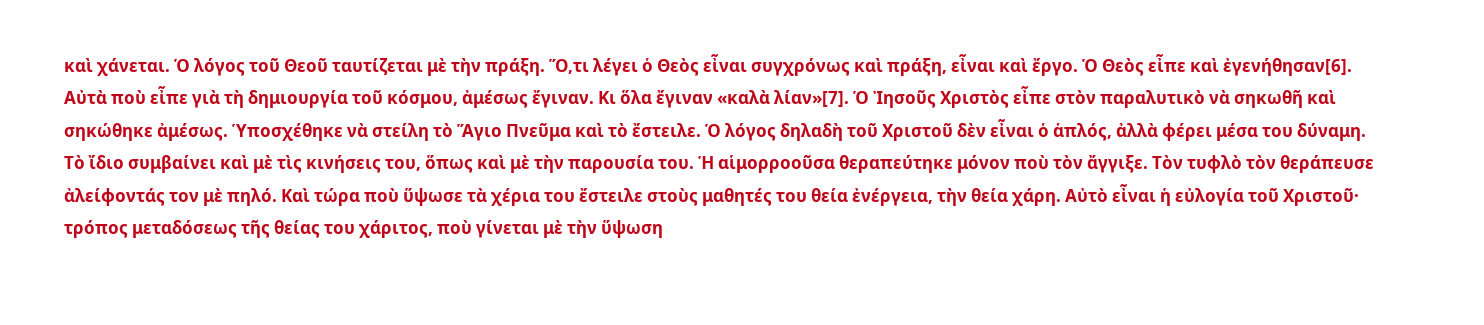καὶ χάνεται. Ὁ λόγος τοῦ Θεοῦ ταυτίζεται μὲ τὴν πράξη. Ὅ,τι λέγει ὁ Θεὸς εἶναι συγχρόνως καὶ πράξη, εἶναι καὶ ἔργο. Ὁ Θεὸς εἶπε καὶ ἐγενήθησαν[6]. Αὐτὰ ποὺ εἶπε γιὰ τὴ δημιουργία τοῦ κόσμου, ἀμέσως ἔγιναν. Κι ὅλα ἔγιναν «καλὰ λίαν»[7]. Ὁ Ἰησοῦς Χριστὸς εἶπε στὸν παραλυτικὸ νὰ σηκωθῆ καὶ σηκώθηκε ἀμέσως. Ὑποσχέθηκε νὰ στείλη τὸ Ἅγιο Πνεῦμα καὶ τὸ ἔστειλε. Ὁ λόγος δηλαδὴ τοῦ Χριστοῦ δὲν εἶναι ὁ ἁπλός, ἀλλὰ φέρει μέσα του δύναμη. Τὸ ἴδιο συμβαίνει καὶ μὲ τὶς κινήσεις του, ὅπως καὶ μὲ τὴν παρουσία του. Ἡ αἱμορροοῦσα θεραπεύτηκε μόνον ποὺ τὸν ἄγγιξε. Τὸν τυφλὸ τὸν θεράπευσε ἀλείφοντάς τον μὲ πηλό. Καὶ τώρα ποὺ ὕψωσε τὰ χέρια του ἔστειλε στοὺς μαθητές του θεία ἐνέργεια, τὴν θεία χάρη. Αὐτὸ εἶναι ἡ εὐλογία τοῦ Χριστοῦ· τρόπος μεταδόσεως τῆς θείας του χάριτος, ποὺ γίνεται μὲ τὴν ὕψωση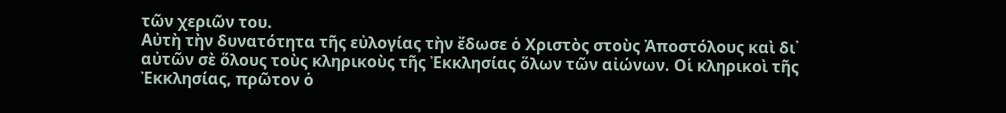τῶν χεριῶν του.
Αὐτὴ τὴν δυνατότητα τῆς εὐλογίας τὴν ἔδωσε ὁ Χριστὸς στοὺς Ἀποστόλους καὶ δι᾿ αὐτῶν σὲ ὅλους τοὺς κληρικοὺς τῆς Ἐκκλησίας ὅλων τῶν αἰώνων. Οἱ κληρικοὶ τῆς Ἐκκλησίας, πρῶτον ὁ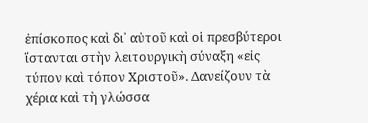ἐπίσκοπος καὶ δι᾿ αὐτοῦ καὶ οἱ πρεσβύτεροι ἵστανται στὴν λειτουργικὴ σύναξη «εἰς τύπον καὶ τόπον Χριστοῦ». Δανείζουν τὰ χέρια καὶ τὴ γλώσσα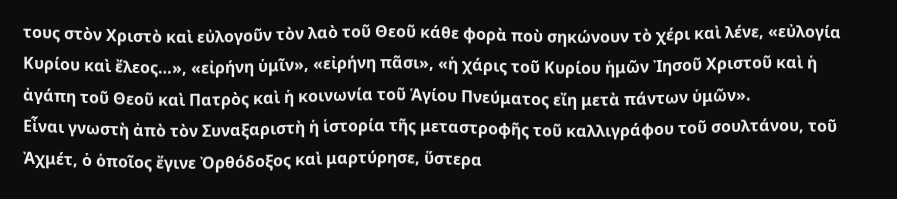τους στὸν Χριστὸ καὶ εὐλογοῦν τὸν λαὸ τοῦ Θεοῦ κάθε φορὰ ποὺ σηκώνουν τὸ χέρι καὶ λένε, «εὐλογία Κυρίου καὶ ἔλεος…», «εἰρήνη ὑμῖν», «εἰρήνη πᾶσι», «ἡ χάρις τοῦ Κυρίου ἡμῶν Ἰησοῦ Χριστοῦ καὶ ἡ ἀγάπη τοῦ Θεοῦ καὶ Πατρὸς καὶ ἡ κοινωνία τοῦ Ἁγίου Πνεύματος εἴη μετὰ πάντων ὑμῶν».
Εἶναι γνωστὴ ἀπὸ τὸν Συναξαριστὴ ἡ ἱστορία τῆς μεταστροφῆς τοῦ καλλιγράφου τοῦ σουλτάνου, τοῦ Ἀχμέτ, ὁ ὁποῖος ἔγινε Ὀρθόδοξος καὶ μαρτύρησε, ὕστερα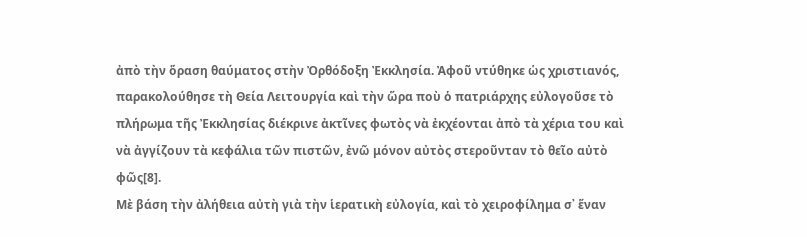ἀπὸ τὴν ὅραση θαύματος στὴν Ὀρθόδοξη Ἐκκλησία. Ἀφοῦ ντύθηκε ὡς χριστιανός, παρακολούθησε τὴ Θεία Λειτουργία καὶ τὴν ὥρα ποὺ ὁ πατριάρχης εὐλογοῦσε τὸ πλήρωμα τῆς Ἐκκλησίας διέκρινε ἀκτῖνες φωτὸς νὰ ἐκχέονται ἀπὸ τὰ χέρια του καὶ νὰ ἀγγίζουν τὰ κεφάλια τῶν πιστῶν, ἐνῶ μόνον αὐτὸς στεροῦνταν τὸ θεῖο αὐτὸ φῶς[8].
Μὲ βάση τὴν ἀλήθεια αὐτὴ γιὰ τὴν ἱερατικὴ εὐλογία, καὶ τὸ χειροφίλημα σ᾿ ἕναν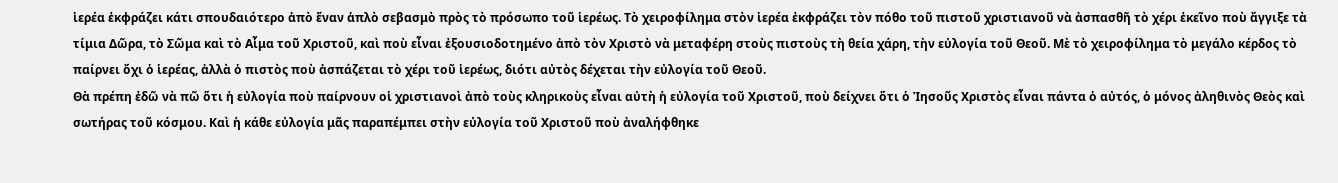ἱερέα ἐκφράζει κάτι σπουδαιότερο ἀπὸ ἕναν ἁπλὸ σεβασμὸ πρὸς τὸ πρόσωπο τοῦ ἱερέως. Τὸ χειροφίλημα στὸν ἱερέα ἐκφράζει τὸν πόθο τοῦ πιστοῦ χριστιανοῦ νὰ ἀσπασθῆ τὸ χέρι ἐκεῖνο ποὺ ἄγγιξε τὰ τίμια Δῶρα, τὸ Σῶμα καὶ τὸ Αἷμα τοῦ Χριστοῦ, καὶ ποὺ εἶναι ἐξουσιοδοτημένο ἀπὸ τὸν Χριστὸ νὰ μεταφέρη στοὺς πιστοὺς τὴ θεία χάρη, τὴν εὐλογία τοῦ Θεοῦ. Μὲ τὸ χειροφίλημα τὸ μεγάλο κέρδος τὸ παίρνει ὄχι ὁ ἱερέας, ἀλλὰ ὁ πιστὸς ποὺ ἀσπάζεται τὸ χέρι τοῦ ἱερέως, διότι αὐτὸς δέχεται τὴν εὐλογία τοῦ Θεοῦ.
Θὰ πρέπη ἐδῶ νὰ πῶ ὅτι ἡ εὐλογία ποὺ παίρνουν οἱ χριστιανοὶ ἀπὸ τοὺς κληρικοὺς εἶναι αὐτὴ ἡ εὐλογία τοῦ Χριστοῦ, ποὺ δείχνει ὅτι ὁ Ἰησοῦς Χριστὸς εἶναι πάντα ὁ αὐτός, ὁ μόνος ἀληθινὸς Θεὸς καὶ σωτήρας τοῦ κόσμου. Καὶ ἡ κάθε εὐλογία μᾶς παραπέμπει στὴν εὐλογία τοῦ Χριστοῦ ποὺ ἀναλήφθηκε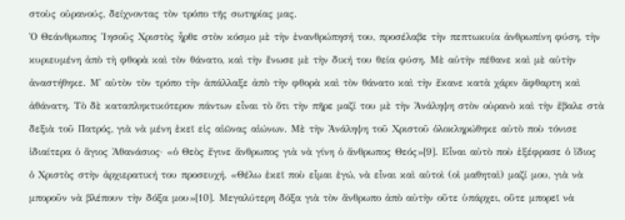στοὺς οὐρανούς, δείχνοντας τὸν τρόπο τῆς σωτηρίας μας.
Ὁ Θεάνθρωπος Ἰησοῦς Χριστὸς ἦρθε στὸν κόσμο μὲ τὴν ἐνανθρώπησή του, προσέλαβε τὴν πεπτωκυία ἀνθρωπίνη φύση, τὴν κυριευμένη ἀπὸ τὴ φθορὰ καὶ τὸν θάνατο, καὶ τὴν ἕνωσε μὲ τὴν δική του θεία φύση. Μὲ αὐτὴν πέθανε καὶ μὲ αὐτὴν ἀναστήθηκε. Μ᾿ αὐτὸν τὸν τρόπο τὴν ἀπάλλαξε ἀπὸ τὴν φθορὰ καὶ τὸν θάνατο καὶ τὴν ἔκανε κατὰ χάριν ἄφθαρτη καὶ ἀθάνατη. Τὸ δὲ καταπληκτικότερον πάντων εἶναι τὸ ὅτι τὴν πῆρε μαζί του μὲ τὴν Ἀνάληψη στὸν οὐρανὸ καὶ τὴν ἔβαλε στὰ δεξιὰ τοῦ Πατρός, γιὰ νὰ μένη ἐκεῖ εἰς αἰῶνας αἰώνων. Μὲ τὴν Ἀνάληψη τοῦ Χριστοῦ ὁλοκληρώθηκε αὐτὸ ποὺ τόνισε ἰδιαίτερα ὁ ἅγιος Ἀθανάσιος· «ὁ Θεὸς ἔγινε ἄνθρωπος γιὰ νὰ γίνη ὁ ἄνθρωπος Θεός»[9]. Εἶναι αὐτὸ ποὺ ἐξέφρασε ὁ ἴδιος ὁ Χριστὸς στὴν ἀρχιερατική του προσευχή. «Θέλω ἐκεῖ ποὺ εἶμαι ἐγώ, νὰ εἶναι καὶ αὐτοὶ (οἱ μαθηταὶ) μαζί μου, γιὰ νὰ μποροῦν νὰ βλέπουν τὴν δόξα μου»[10]. Μεγαλύτερη δόξα γιὰ τὸν ἄνθρωπο ἀπὸ αὐτὴν οὔτε ὑπάρχει, οὔτε μπορεῖ νὰ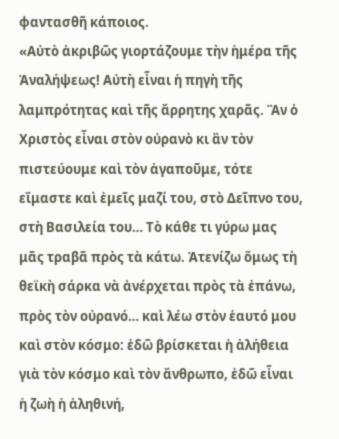φαντασθῆ κάποιος.
«Αὐτὸ ἀκριβῶς γιορτάζουμε τὴν ἡμέρα τῆς Ἀναλήψεως! Αὐτὴ εἶναι ἡ πηγὴ τῆς λαμπρότητας καὶ τῆς ἄρρητης χαρᾶς. Ἂν ὁ Χριστὸς εἶναι στὸν οὐρανὸ κι ἂν τὸν πιστεύουμε καὶ τὸν ἀγαποῦμε, τότε εἴμαστε καὶ ἐμεῖς μαζί του, στὸ Δεῖπνο του, στὴ Βασιλεία του… Τὸ κάθε τι γύρω μας μᾶς τραβᾶ πρὸς τὰ κάτω. Ἀτενίζω ὅμως τὴ θεϊκὴ σάρκα νὰ ἀνέρχεται πρὸς τὰ ἐπάνω, πρὸς τὸν οὐρανό… καὶ λέω στὸν ἑαυτό μου καὶ στὸν κόσμο: ἐδῶ βρίσκεται ἡ ἀλήθεια γιὰ τὸν κόσμο καὶ τὸν ἄνθρωπο, ἐδῶ εἶναι ἡ ζωὴ ἡ ἀληθινή,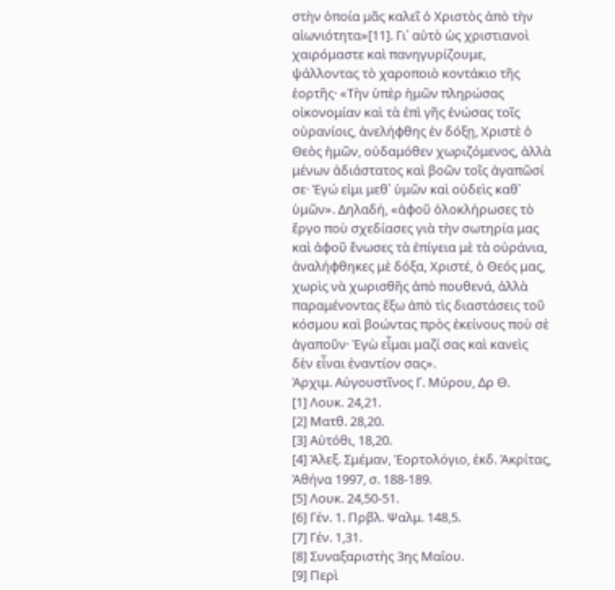στὴν ὁποία μᾶς καλεῖ ὁ Χριστὸς ἀπὸ τὴν αἰωνιότητα»[11]. Γι᾿ αὐτὸ ὡς χριστιανοὶ χαιρόμαστε καὶ πανηγυρίζουμε, ψάλλοντας τὸ χαροποιὸ κοντάκιο τῆς ἑορτῆς· «Τὴν ὑπὲρ ἡμῶν πληρώσας οἰκονομίαν καὶ τὰ ἐπὶ γῆς ἑνώσας τοῖς οὐρανίοις, ἀνελήφθης ἐν δόξῃ, Χριστὲ ὁ Θεὸς ἡμῶν, οὐδαμόθεν χωριζόμενος, ἀλλὰ μένων ἀδιάστατος καὶ βοῶν τοῖς ἀγαπῶσί σε· Ἐγώ εἰμι μεθ᾿ ὑμῶν καὶ οὐδεὶς καθ᾿ ὑμῶν». Δηλαδή, «ἀφοῦ ὁλοκλήρωσες τὸ ἔργο ποὺ σχεδίασες γιὰ τὴν σωτηρία μας καὶ ἀφοῦ ἕνωσες τὰ ἐπίγεια μὲ τὰ οὐράνια, ἀναλήφθηκες μὲ δόξα, Χριστέ, ὁ Θεός μας, χωρὶς νὰ χωρισθῆς ἀπὸ πουθενά, ἀλλὰ παραμένοντας ἔξω ἀπὸ τὶς διαστάσεις τοῦ κόσμου καὶ βοώντας πρὸς ἐκείνους ποὺ σὲ ἀγαποῦν· Ἐγὼ εἶμαι μαζί σας καὶ κανεὶς δὲν εἶναι ἐναντίον σας».
Ἀρχιμ. Αὐγουστῖνος Γ. Μύρου, Δρ Θ.
[1] Λουκ. 24,21.
[2] Ματθ. 28,20.
[3] Αὐτόθι, 18,20.
[4] Ἀλεξ. Σμέμαν, Ἑορτολόγιο, ἐκδ. Ἀκρίτας, Ἀθήνα 1997, σ. 188-189.
[5] Λουκ. 24,50-51.
[6] Γέν. 1. Πρβλ. Ψαλμ. 148,5.
[7] Γέν. 1,31.
[8] Συναξαριστὴς 3ης Μαΐου.
[9] Περὶ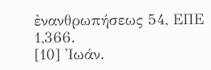ἐνανθρωπήσεως 54, ΕΠΕ 1,366.
[10] Ἰωάν.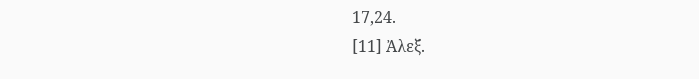17,24.
[11] Ἀλεξ.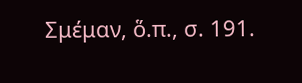Σμέμαν, ὅ.π., σ. 191.